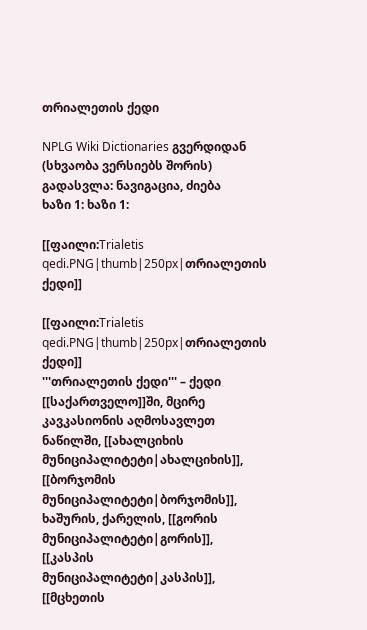თრიალეთის ქედი

NPLG Wiki Dictionaries გვერდიდან
(სხვაობა ვერსიებს შორის)
გადასვლა: ნავიგაცია, ძიება
ხაზი 1: ხაზი 1:

[[ფაილი:Trialetis qedi.PNG|thumb|250px|თრიალეთის ქედი]]

[[ფაილი:Trialetis qedi.PNG|thumb|250px|თრიალეთის ქედი]]
'''თრიალეთის ქედი''' – ქედი [[საქართველო]]ში, მცირე კავკასიონის აღმოსავლეთ ნაწილში, [[ახალციხის მუნიციპალიტეტი|ახალციხის]], [[ბორჯომის მუნიციპალიტეტი|ბორჯომის]], ხაშურის, ქარელის, [[გორის მუნიციპალიტეტი|გორის]], [[კასპის მუნიციპალიტეტი|კასპის]], [[მცხეთის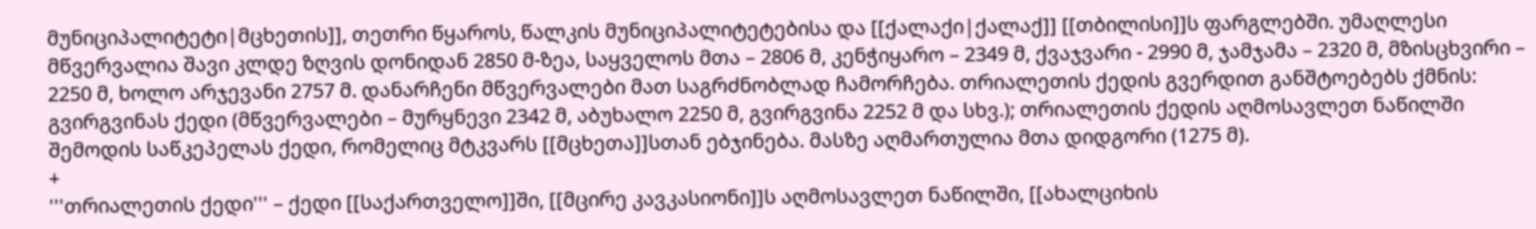მუნიციპალიტეტი|მცხეთის]], თეთრი წყაროს, წალკის მუნიციპალიტეტებისა და [[ქალაქი|ქალაქ]] [[თბილისი]]ს ფარგლებში. უმაღლესი მწვერვალია შავი კლდე ზღვის დონიდან 2850 მ-ზეა, საყველოს მთა – 2806 მ, კენჭიყარო – 2349 მ, ქვაჯვარი - 2990 მ, ჯამჯამა – 2320 მ, მზისცხვირი – 2250 მ, ხოლო არჯევანი 2757 მ. დანარჩენი მწვერვალები მათ საგრძნობლად ჩამორჩება. თრიალეთის ქედის გვერდით განშტოებებს ქმნის: გვირგვინას ქედი (მწვერვალები – მურყნევი 2342 მ, აბუხალო 2250 მ, გვირგვინა 2252 მ და სხვ.); თრიალეთის ქედის აღმოსავლეთ ნაწილში შემოდის საწკეპელას ქედი, რომელიც მტკვარს [[მცხეთა]]სთან ებჯინება. მასზე აღმართულია მთა დიდგორი (1275 მ).
+
'''თრიალეთის ქედი''' – ქედი [[საქართველო]]ში, [[მცირე კავკასიონი]]ს აღმოსავლეთ ნაწილში, [[ახალციხის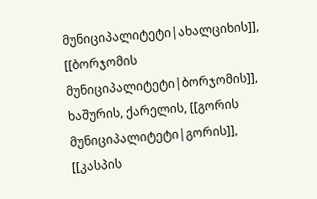მუნიციპალიტეტი|ახალციხის]], [[ბორჯომის მუნიციპალიტეტი|ბორჯომის]], ხაშურის, ქარელის, [[გორის მუნიციპალიტეტი|გორის]], [[კასპის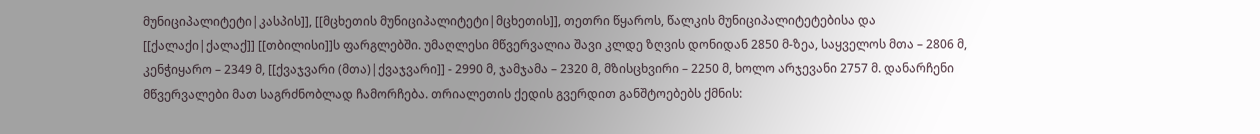მუნიციპალიტეტი|კასპის]], [[მცხეთის მუნიციპალიტეტი|მცხეთის]], თეთრი წყაროს, წალკის მუნიციპალიტეტებისა და [[ქალაქი|ქალაქ]] [[თბილისი]]ს ფარგლებში. უმაღლესი მწვერვალია შავი კლდე ზღვის დონიდან 2850 მ-ზეა, საყველოს მთა – 2806 მ, კენჭიყარო – 2349 მ, [[ქვაჯვარი (მთა)|ქვაჯვარი]] - 2990 მ, ჯამჯამა – 2320 მ, მზისცხვირი – 2250 მ, ხოლო არჯევანი 2757 მ. დანარჩენი მწვერვალები მათ საგრძნობლად ჩამორჩება. თრიალეთის ქედის გვერდით განშტოებებს ქმნის: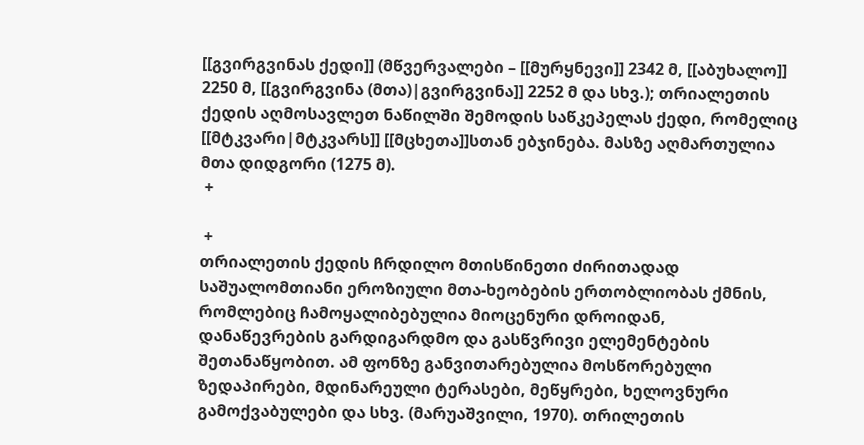[[გვირგვინას ქედი]] (მწვერვალები – [[მურყნევი]] 2342 მ, [[აბუხალო]] 2250 მ, [[გვირგვინა (მთა)|გვირგვინა]] 2252 მ და სხვ.); თრიალეთის ქედის აღმოსავლეთ ნაწილში შემოდის საწკეპელას ქედი, რომელიც [[მტკვარი|მტკვარს]] [[მცხეთა]]სთან ებჯინება. მასზე აღმართულია მთა დიდგორი (1275 მ).
 +

 +
თრიალეთის ქედის ჩრდილო მთისწინეთი ძირითადად საშუალომთიანი ეროზიული მთა-ხეობების ერთობლიობას ქმნის, რომლებიც ჩამოყალიბებულია მიოცენური დროიდან, დანაწევრების გარდიგარდმო და გასწვრივი ელემენტების შეთანაწყობით. ამ ფონზე განვითარებულია მოსწორებული ზედაპირები, მდინარეული ტერასები, მეწყრები, ხელოვნური გამოქვაბულები და სხვ. (მარუაშვილი, 1970). თრილეთის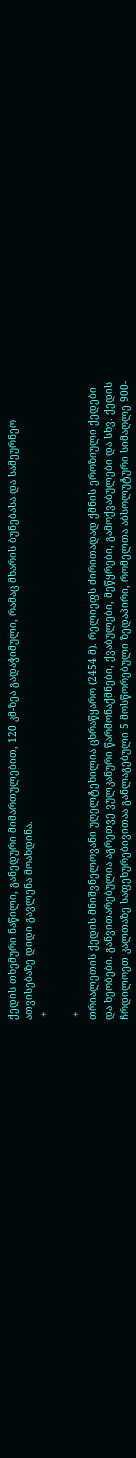ქედის თხემური ნაწილი, განედური მიმართულებით, 120 კმ-ზეა გადაჭიმული, რამაც მხარის ბუნებასა და სამეურნეო ათვისებაზე დიდი გავლენა მოახდინა.
 +

 +
თრიალეთის ქედის მნიშვნელოვანი უღელტეხილია ცხრაწყარო (2454 მ). რელიეფს ძირითადად ქმნის ეროზიული ქედები და ხეობები. განვითარებულია აგრეთვე ვულკანური წარმონაქმნები, ქვაბულები, მეწყრები, გამოქვაბულები და სხვ. ქედის ჩრდილოეთ კალთაზე საფეხურებივითაა განლაგებული 5 მოსწორებული ზედაპირი, რომელთა აბსოლუტური სიმაღლე 900-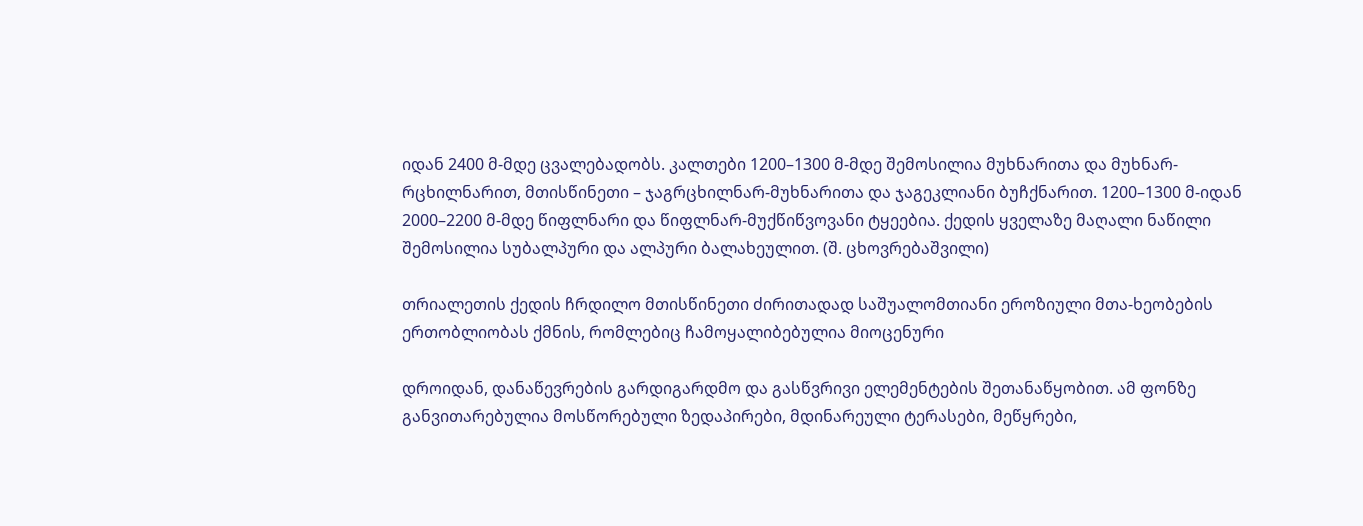იდან 2400 მ-მდე ცვალებადობს. კალთები 1200–1300 მ-მდე შემოსილია მუხნარითა და მუხნარ-რცხილნარით, მთისწინეთი – ჯაგრცხილნარ-მუხნარითა და ჯაგეკლიანი ბუჩქნარით. 1200–1300 მ-იდან 2000–2200 მ-მდე წიფლნარი და წიფლნარ-მუქწიწვოვანი ტყეებია. ქედის ყველაზე მაღალი ნაწილი შემოსილია სუბალპური და ალპური ბალახეულით. (შ. ცხოვრებაშვილი)

თრიალეთის ქედის ჩრდილო მთისწინეთი ძირითადად საშუალომთიანი ეროზიული მთა-ხეობების ერთობლიობას ქმნის, რომლებიც ჩამოყალიბებულია მიოცენური

დროიდან, დანაწევრების გარდიგარდმო და გასწვრივი ელემენტების შეთანაწყობით. ამ ფონზე განვითარებულია მოსწორებული ზედაპირები, მდინარეული ტერასები, მეწყრები,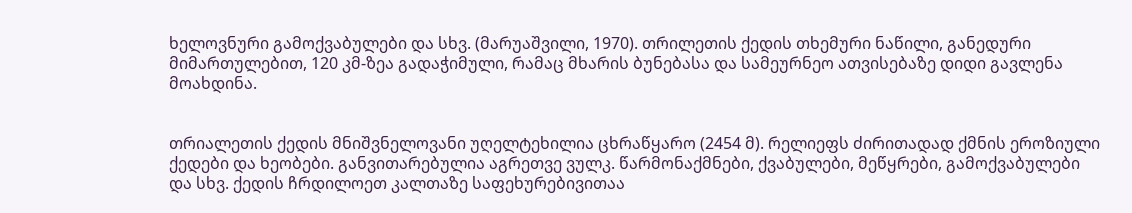ხელოვნური გამოქვაბულები და სხვ. (მარუაშვილი, 1970). თრილეთის ქედის თხემური ნაწილი, განედური მიმართულებით, 120 კმ-ზეა გადაჭიმული, რამაც მხარის ბუნებასა და სამეურნეო ათვისებაზე დიდი გავლენა მოახდინა.


თრიალეთის ქედის მნიშვნელოვანი უღელტეხილია ცხრაწყარო (2454 მ). რელიეფს ძირითადად ქმნის ეროზიული ქედები და ხეობები. განვითარებულია აგრეთვე ვულკ. წარმონაქმნები, ქვაბულები, მეწყრები, გამოქვაბულები და სხვ. ქედის ჩრდილოეთ კალთაზე საფეხურებივითაა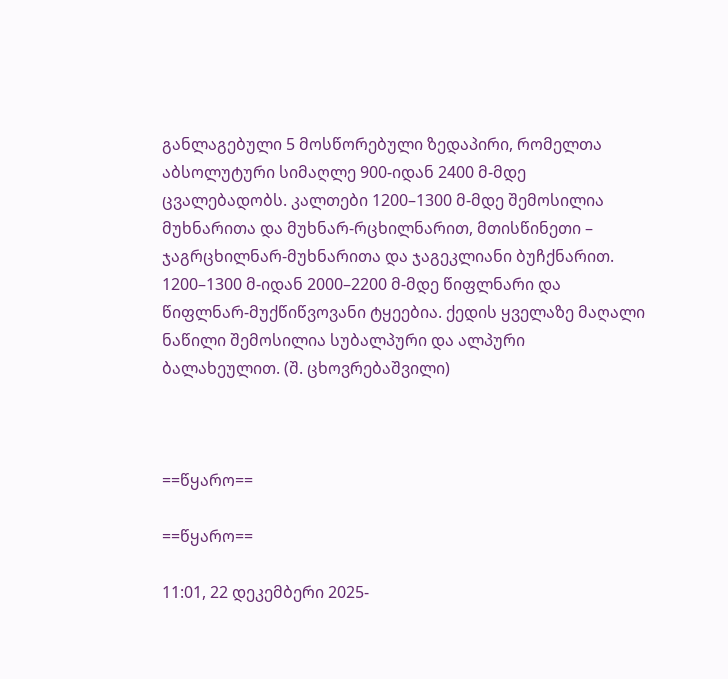განლაგებული 5 მოსწორებული ზედაპირი, რომელთა აბსოლუტური სიმაღლე 900-იდან 2400 მ-მდე ცვალებადობს. კალთები 1200–1300 მ-მდე შემოსილია მუხნარითა და მუხნარ-რცხილნარით, მთისწინეთი – ჯაგრცხილნარ-მუხნარითა და ჯაგეკლიანი ბუჩქნარით. 1200–1300 მ-იდან 2000–2200 მ-მდე წიფლნარი და წიფლნარ-მუქწიწვოვანი ტყეებია. ქედის ყველაზე მაღალი ნაწილი შემოსილია სუბალპური და ალპური ბალახეულით. (შ. ცხოვრებაშვილი)



==წყარო==

==წყარო==

11:01, 22 დეკემბერი 2025-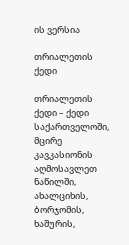ის ვერსია

თრიალეთის ქედი

თრიალეთის ქედი – ქედი საქართველოში, მცირე კავკასიონის აღმოსავლეთ ნაწილში, ახალციხის, ბორჯომის, ხაშურის,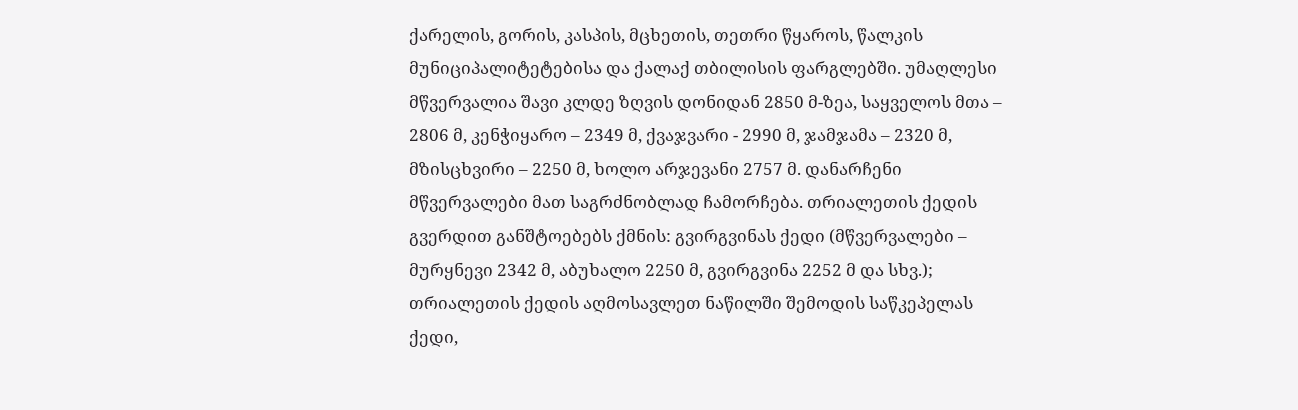ქარელის, გორის, კასპის, მცხეთის, თეთრი წყაროს, წალკის მუნიციპალიტეტებისა და ქალაქ თბილისის ფარგლებში. უმაღლესი მწვერვალია შავი კლდე ზღვის დონიდან 2850 მ-ზეა, საყველოს მთა – 2806 მ, კენჭიყარო – 2349 მ, ქვაჯვარი - 2990 მ, ჯამჯამა – 2320 მ, მზისცხვირი – 2250 მ, ხოლო არჯევანი 2757 მ. დანარჩენი მწვერვალები მათ საგრძნობლად ჩამორჩება. თრიალეთის ქედის გვერდით განშტოებებს ქმნის: გვირგვინას ქედი (მწვერვალები – მურყნევი 2342 მ, აბუხალო 2250 მ, გვირგვინა 2252 მ და სხვ.); თრიალეთის ქედის აღმოსავლეთ ნაწილში შემოდის საწკეპელას ქედი,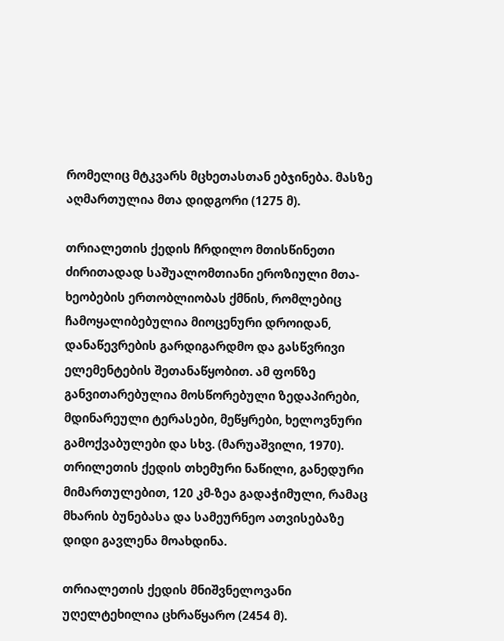რომელიც მტკვარს მცხეთასთან ებჯინება. მასზე აღმართულია მთა დიდგორი (1275 მ).

თრიალეთის ქედის ჩრდილო მთისწინეთი ძირითადად საშუალომთიანი ეროზიული მთა-ხეობების ერთობლიობას ქმნის, რომლებიც ჩამოყალიბებულია მიოცენური დროიდან, დანაწევრების გარდიგარდმო და გასწვრივი ელემენტების შეთანაწყობით. ამ ფონზე განვითარებულია მოსწორებული ზედაპირები, მდინარეული ტერასები, მეწყრები, ხელოვნური გამოქვაბულები და სხვ. (მარუაშვილი, 1970). თრილეთის ქედის თხემური ნაწილი, განედური მიმართულებით, 120 კმ-ზეა გადაჭიმული, რამაც მხარის ბუნებასა და სამეურნეო ათვისებაზე დიდი გავლენა მოახდინა.

თრიალეთის ქედის მნიშვნელოვანი უღელტეხილია ცხრაწყარო (2454 მ).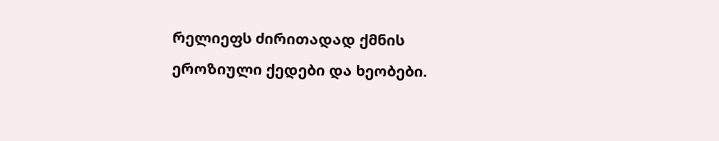რელიეფს ძირითადად ქმნის ეროზიული ქედები და ხეობები.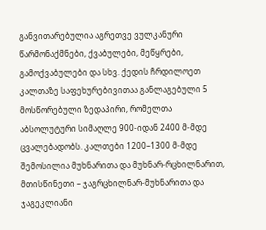განვითარებულია აგრეთვე ვულკანური წარმონაქმნები, ქვაბულები, მეწყრები, გამოქვაბულები და სხვ. ქედის ჩრდილოეთ კალთაზე საფეხურებივითაა განლაგებული 5 მოსწორებული ზედაპირი, რომელთა აბსოლუტური სიმაღლე 900-იდან 2400 მ-მდე ცვალებადობს. კალთები 1200–1300 მ-მდე შემოსილია მუხნარითა და მუხნარ-რცხილნარით, მთისწინეთი – ჯაგრცხილნარ-მუხნარითა და ჯაგეკლიანი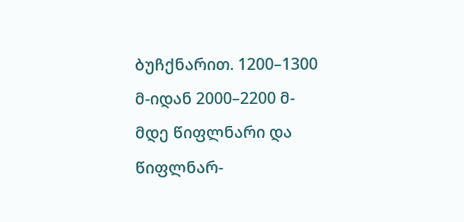ბუჩქნარით. 1200–1300 მ-იდან 2000–2200 მ-მდე წიფლნარი და წიფლნარ-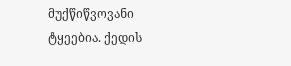მუქწიწვოვანი ტყეებია. ქედის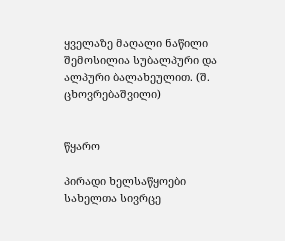ყველაზე მაღალი ნაწილი შემოსილია სუბალპური და ალპური ბალახეულით. (შ. ცხოვრებაშვილი)


წყარო

პირადი ხელსაწყოები
სახელთა სივრცე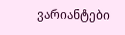ვარიანტები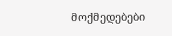მოქმედებები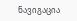ნავიგაცია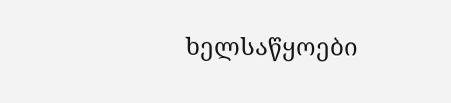ხელსაწყოები